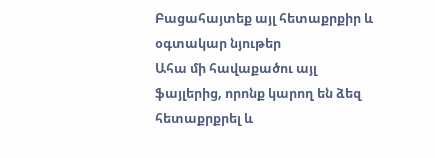Բացահայտեք այլ հետաքրքիր և օգտակար նյութեր
Ահա մի հավաքածու այլ ֆայլերից, որոնք կարող են ձեզ հետաքրքրել և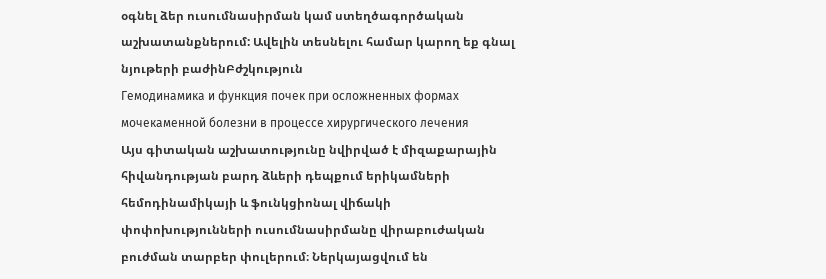օգնել ձեր ուսումնասիրման կամ ստեղծագործական աշխատանքներում: Ավելին տեսնելու համար կարող եք գնալ նյութերի բաժինԲժշկություն
Гемодинамика и функция почек при осложненных формах мочекаменной болезни в процессе хирургического лечения
Այս գիտական աշխատությունը նվիրված է միզաքարային հիվանդության բարդ ձևերի դեպքում երիկամների հեմոդինամիկայի և ֆունկցիոնալ վիճակի փոփոխությունների ուսումնասիրմանը վիրաբուժական բուժման տարբեր փուլերում։ Ներկայացվում են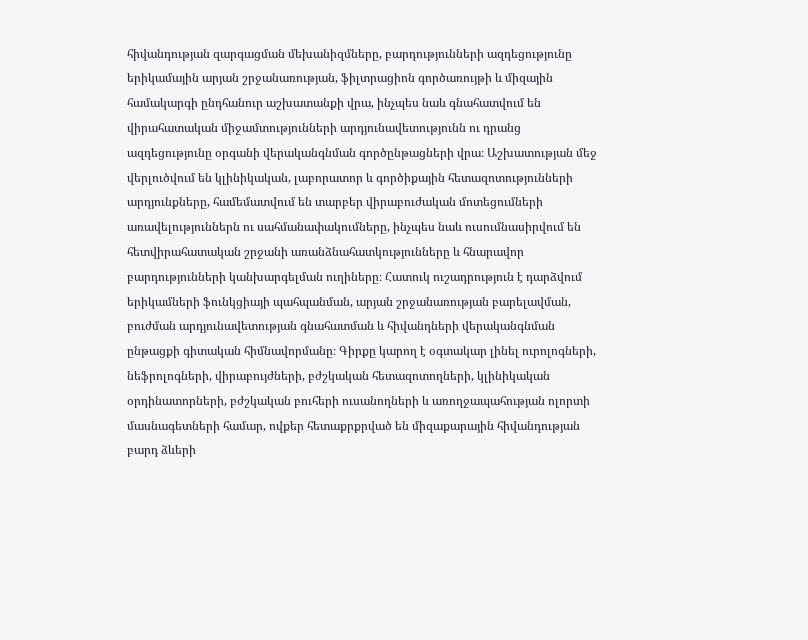հիվանդության զարգացման մեխանիզմները, բարդությունների ազդեցությունը երիկամային արյան շրջանառության, ֆիլտրացիոն գործառույթի և միզային համակարգի ընդհանուր աշխատանքի վրա, ինչպես նաև գնահատվում են վիրահատական միջամտությունների արդյունավետությունն ու դրանց ազդեցությունը օրգանի վերականգնման գործընթացների վրա։ Աշխատության մեջ վերլուծվում են կլինիկական, լաբորատոր և գործիքային հետազոտությունների արդյունքները, համեմատվում են տարբեր վիրաբուժական մոտեցումների առավելություններն ու սահմանափակումները, ինչպես նաև ուսումնասիրվում են հետվիրահատական շրջանի առանձնահատկությունները և հնարավոր բարդությունների կանխարգելման ուղիները։ Հատուկ ուշադրություն է դարձվում երիկամների ֆունկցիայի պահպանման, արյան շրջանառության բարելավման, բուժման արդյունավետության գնահատման և հիվանդների վերականգնման ընթացքի գիտական հիմնավորմանը։ Գիրքը կարող է օգտակար լինել ուրոլոգների, նեֆրոլոգների, վիրաբույժների, բժշկական հետազոտողների, կլինիկական օրդինատորների, բժշկական բուհերի ուսանողների և առողջապահության ոլորտի մասնագետների համար, ովքեր հետաքրքրված են միզաքարային հիվանդության բարդ ձևերի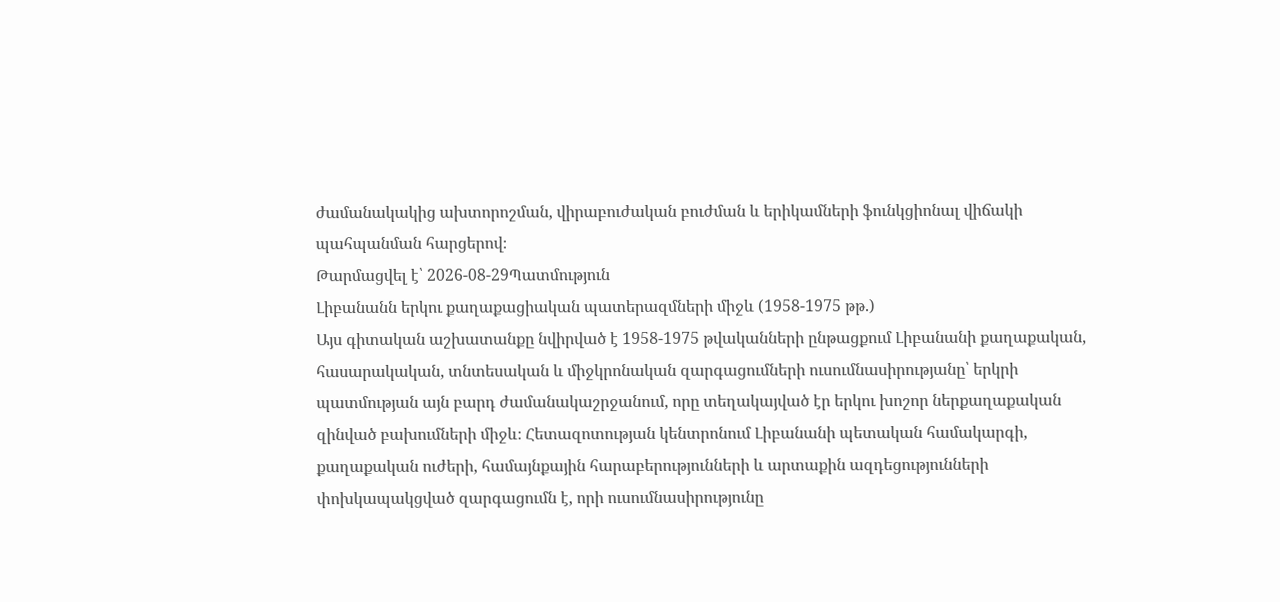ժամանակակից ախտորոշման, վիրաբուժական բուժման և երիկամների ֆունկցիոնալ վիճակի պահպանման հարցերով։
Թարմացվել է՝ 2026-08-29Պատմություն
Լիբանանն երկու քաղաքացիական պատերազմների միջև (1958-1975 թթ.)
Այս գիտական աշխատանքը նվիրված է 1958-1975 թվականների ընթացքում Լիբանանի քաղաքական, հասարակական, տնտեսական և միջկրոնական զարգացումների ուսումնասիրությանը՝ երկրի պատմության այն բարդ ժամանակաշրջանում, որը տեղակայված էր երկու խոշոր ներքաղաքական զինված բախումների միջև։ Հետազոտության կենտրոնում Լիբանանի պետական համակարգի, քաղաքական ուժերի, համայնքային հարաբերությունների և արտաքին ազդեցությունների փոխկապակցված զարգացումն է, որի ուսումնասիրությունը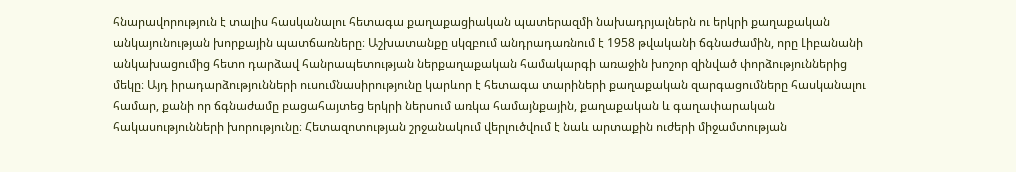հնարավորություն է տալիս հասկանալու հետագա քաղաքացիական պատերազմի նախադրյալներն ու երկրի քաղաքական անկայունության խորքային պատճառները։ Աշխատանքը սկզբում անդրադառնում է 1958 թվականի ճգնաժամին, որը Լիբանանի անկախացումից հետո դարձավ հանրապետության ներքաղաքական համակարգի առաջին խոշոր զինված փորձություններից մեկը։ Այդ իրադարձությունների ուսումնասիրությունը կարևոր է հետագա տարիների քաղաքական զարգացումները հասկանալու համար, քանի որ ճգնաժամը բացահայտեց երկրի ներսում առկա համայնքային, քաղաքական և գաղափարական հակասությունների խորությունը։ Հետազոտության շրջանակում վերլուծվում է նաև արտաքին ուժերի միջամտության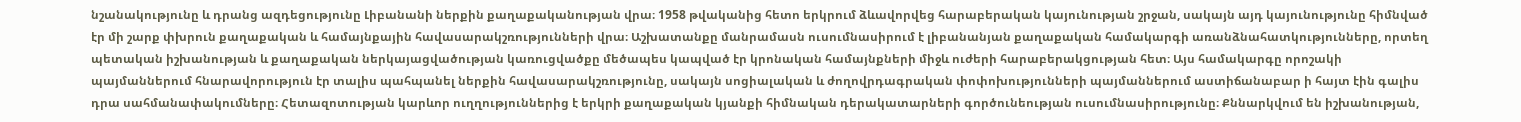նշանակությունը և դրանց ազդեցությունը Լիբանանի ներքին քաղաքականության վրա։ 1958 թվականից հետո երկրում ձևավորվեց հարաբերական կայունության շրջան, սակայն այդ կայունությունը հիմնված էր մի շարք փխրուն քաղաքական և համայնքային հավասարակշռությունների վրա։ Աշխատանքը մանրամասն ուսումնասիրում է լիբանանյան քաղաքական համակարգի առանձնահատկությունները, որտեղ պետական իշխանության և քաղաքական ներկայացվածության կառուցվածքը մեծապես կապված էր կրոնական համայնքների միջև ուժերի հարաբերակցության հետ։ Այս համակարգը որոշակի պայմաններում հնարավորություն էր տալիս պահպանել ներքին հավասարակշռությունը, սակայն սոցիալական և ժողովրդագրական փոփոխությունների պայմաններում աստիճանաբար ի հայտ էին գալիս դրա սահմանափակումները։ Հետազոտության կարևոր ուղղություններից է երկրի քաղաքական կյանքի հիմնական դերակատարների գործունեության ուսումնասիրությունը։ Քննարկվում են իշխանության,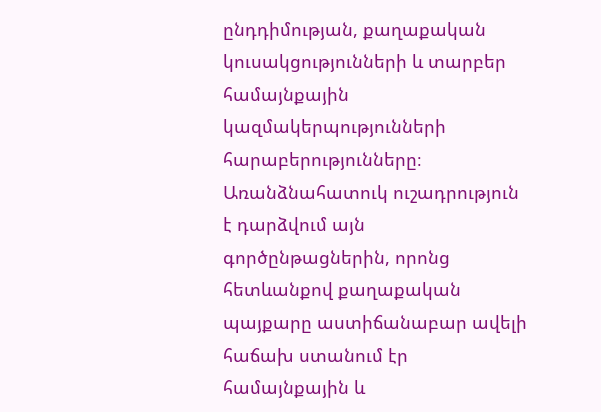ընդդիմության, քաղաքական կուսակցությունների և տարբեր համայնքային կազմակերպությունների հարաբերությունները։ Առանձնահատուկ ուշադրություն է դարձվում այն գործընթացներին, որոնց հետևանքով քաղաքական պայքարը աստիճանաբար ավելի հաճախ ստանում էր համայնքային և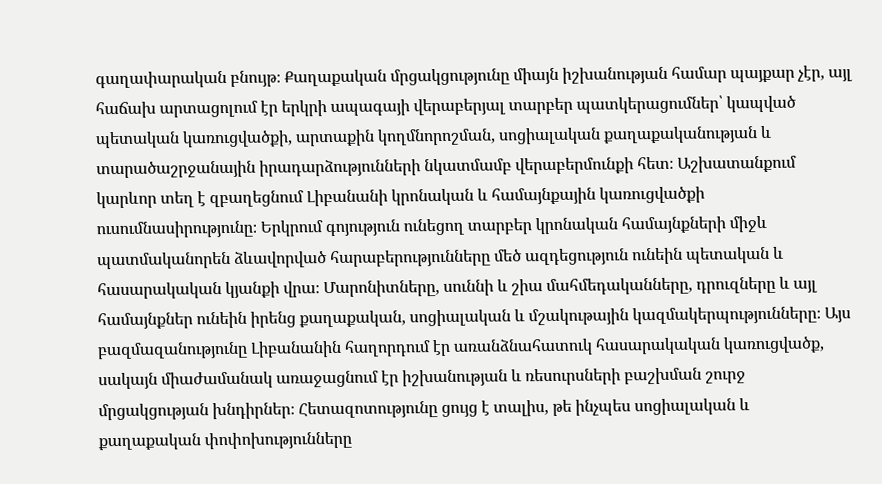գաղափարական բնույթ։ Քաղաքական մրցակցությունը միայն իշխանության համար պայքար չէր, այլ հաճախ արտացոլում էր երկրի ապագայի վերաբերյալ տարբեր պատկերացումներ՝ կապված պետական կառուցվածքի, արտաքին կողմնորոշման, սոցիալական քաղաքականության և տարածաշրջանային իրադարձությունների նկատմամբ վերաբերմունքի հետ։ Աշխատանքում կարևոր տեղ է զբաղեցնում Լիբանանի կրոնական և համայնքային կառուցվածքի ուսումնասիրությունը։ Երկրում գոյություն ունեցող տարբեր կրոնական համայնքների միջև պատմականորեն ձևավորված հարաբերությունները մեծ ազդեցություն ունեին պետական և հասարակական կյանքի վրա։ Մարոնիտները, սուննի և շիա մահմեդականները, դրուզները և այլ համայնքներ ունեին իրենց քաղաքական, սոցիալական և մշակութային կազմակերպությունները։ Այս բազմազանությունը Լիբանանին հաղորդում էր առանձնահատուկ հասարակական կառուցվածք, սակայն միաժամանակ առաջացնում էր իշխանության և ռեսուրսների բաշխման շուրջ մրցակցության խնդիրներ։ Հետազոտությունը ցույց է տալիս, թե ինչպես սոցիալական և քաղաքական փոփոխությունները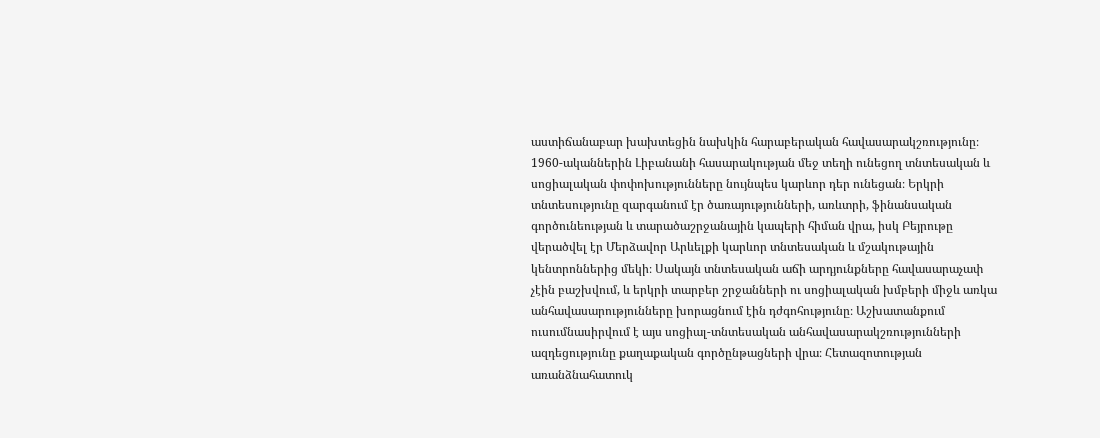աստիճանաբար խախտեցին նախկին հարաբերական հավասարակշռությունը։ 1960-ականներին Լիբանանի հասարակության մեջ տեղի ունեցող տնտեսական և սոցիալական փոփոխությունները նույնպես կարևոր դեր ունեցան։ Երկրի տնտեսությունը զարգանում էր ծառայությունների, առևտրի, ֆինանսական գործունեության և տարածաշրջանային կապերի հիման վրա, իսկ Բեյրութը վերածվել էր Մերձավոր Արևելքի կարևոր տնտեսական և մշակութային կենտրոններից մեկի։ Սակայն տնտեսական աճի արդյունքները հավասարաչափ չէին բաշխվում, և երկրի տարբեր շրջանների ու սոցիալական խմբերի միջև առկա անհավասարությունները խորացնում էին դժգոհությունը։ Աշխատանքում ուսումնասիրվում է այս սոցիալ-տնտեսական անհավասարակշռությունների ազդեցությունը քաղաքական գործընթացների վրա։ Հետազոտության առանձնահատուկ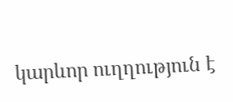կարևոր ուղղություն է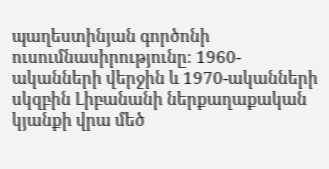պաղեստինյան գործոնի ուսումնասիրությունը։ 1960-ականների վերջին և 1970-ականների սկզբին Լիբանանի ներքաղաքական կյանքի վրա մեծ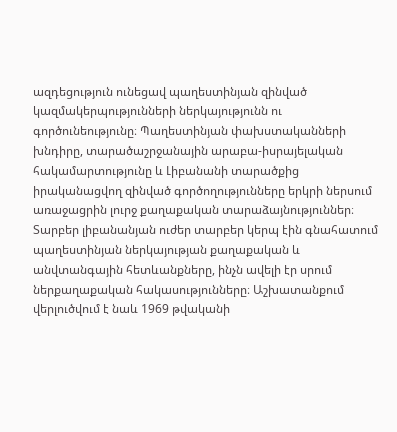ազդեցություն ունեցավ պաղեստինյան զինված կազմակերպությունների ներկայությունն ու գործունեությունը։ Պաղեստինյան փախստականների խնդիրը, տարածաշրջանային արաբա-իսրայելական հակամարտությունը և Լիբանանի տարածքից իրականացվող զինված գործողությունները երկրի ներսում առաջացրին լուրջ քաղաքական տարաձայնություններ։ Տարբեր լիբանանյան ուժեր տարբեր կերպ էին գնահատում պաղեստինյան ներկայության քաղաքական և անվտանգային հետևանքները, ինչն ավելի էր սրում ներքաղաքական հակասությունները։ Աշխատանքում վերլուծվում է նաև 1969 թվականի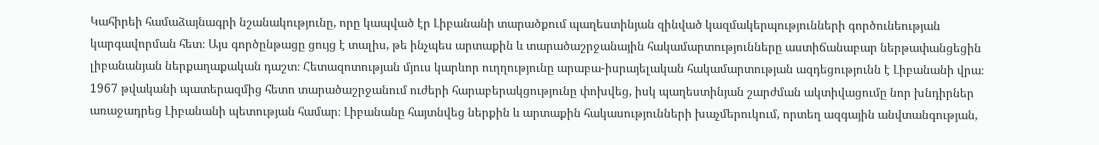Կահիրեի համաձայնագրի նշանակությունը, որը կապված էր Լիբանանի տարածքում պաղեստինյան զինված կազմակերպությունների գործունեության կարգավորման հետ։ Այս գործընթացը ցույց է տալիս, թե ինչպես արտաքին և տարածաշրջանային հակամարտությունները աստիճանաբար ներթափանցեցին լիբանանյան ներքաղաքական դաշտ։ Հետազոտության մյուս կարևոր ուղղությունը արաբա-իսրայելական հակամարտության ազդեցությունն է Լիբանանի վրա։ 1967 թվականի պատերազմից հետո տարածաշրջանում ուժերի հարաբերակցությունը փոխվեց, իսկ պաղեստինյան շարժման ակտիվացումը նոր խնդիրներ առաջադրեց Լիբանանի պետության համար։ Լիբանանը հայտնվեց ներքին և արտաքին հակասությունների խաչմերուկում, որտեղ ազգային անվտանգության,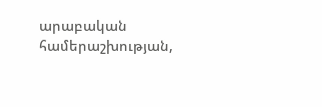արաբական համերաշխության,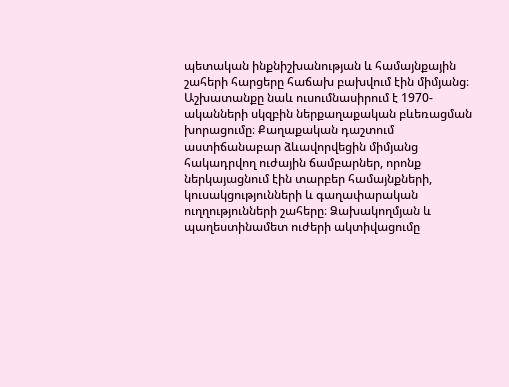պետական ինքնիշխանության և համայնքային շահերի հարցերը հաճախ բախվում էին միմյանց։ Աշխատանքը նաև ուսումնասիրում է 1970-ականների սկզբին ներքաղաքական բևեռացման խորացումը։ Քաղաքական դաշտում աստիճանաբար ձևավորվեցին միմյանց հակադրվող ուժային ճամբարներ, որոնք ներկայացնում էին տարբեր համայնքների, կուսակցությունների և գաղափարական ուղղությունների շահերը։ Ձախակողմյան և պաղեստինամետ ուժերի ակտիվացումը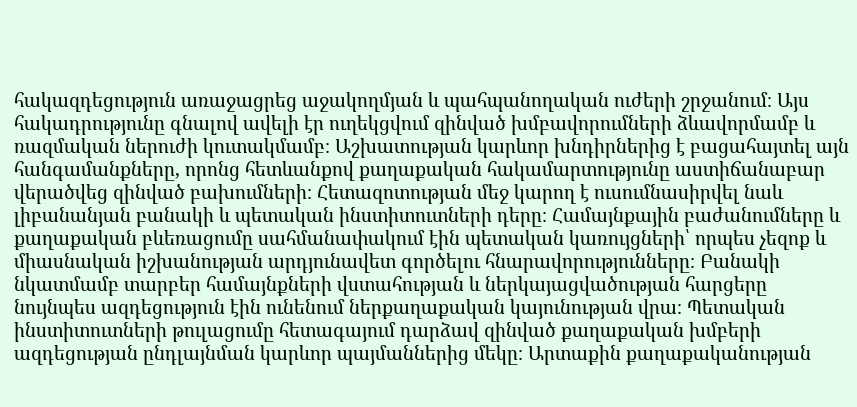հակազդեցություն առաջացրեց աջակողմյան և պահպանողական ուժերի շրջանում։ Այս հակադրությունը գնալով ավելի էր ուղեկցվում զինված խմբավորումների ձևավորմամբ և ռազմական ներուժի կուտակմամբ։ Աշխատության կարևոր խնդիրներից է բացահայտել այն հանգամանքները, որոնց հետևանքով քաղաքական հակամարտությունը աստիճանաբար վերածվեց զինված բախումների։ Հետազոտության մեջ կարող է ուսումնասիրվել նաև լիբանանյան բանակի և պետական ինստիտուտների դերը։ Համայնքային բաժանումները և քաղաքական բևեռացումը սահմանափակում էին պետական կառույցների՝ որպես չեզոք և միասնական իշխանության արդյունավետ գործելու հնարավորությունները։ Բանակի նկատմամբ տարբեր համայնքների վստահության և ներկայացվածության հարցերը նույնպես ազդեցություն էին ունենում ներքաղաքական կայունության վրա։ Պետական ինստիտուտների թուլացումը հետագայում դարձավ զինված քաղաքական խմբերի ազդեցության ընդլայնման կարևոր պայմաններից մեկը։ Արտաքին քաղաքականության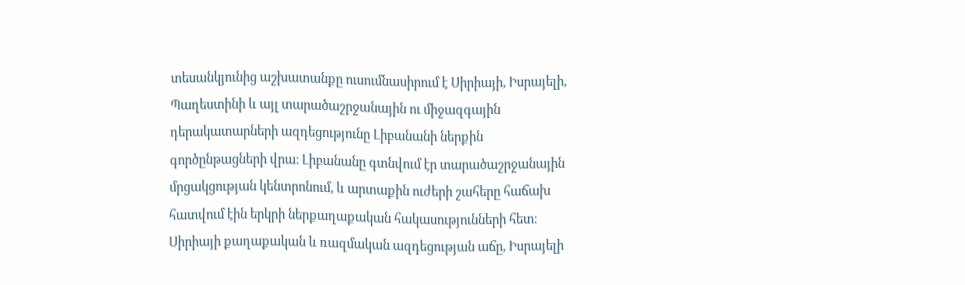տեսանկյունից աշխատանքը ուսումնասիրում է Սիրիայի, Իսրայելի, Պաղեստինի և այլ տարածաշրջանային ու միջազգային դերակատարների ազդեցությունը Լիբանանի ներքին գործընթացների վրա։ Լիբանանը գտնվում էր տարածաշրջանային մրցակցության կենտրոնում, և արտաքին ուժերի շահերը հաճախ հատվում էին երկրի ներքաղաքական հակասությունների հետ։ Սիրիայի քաղաքական և ռազմական ազդեցության աճը, Իսրայելի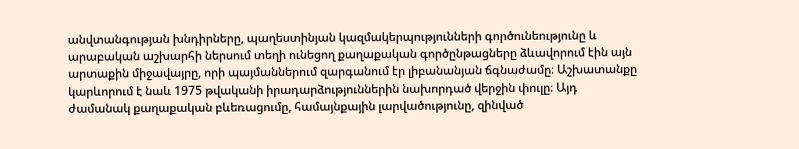անվտանգության խնդիրները, պաղեստինյան կազմակերպությունների գործունեությունը և արաբական աշխարհի ներսում տեղի ունեցող քաղաքական գործընթացները ձևավորում էին այն արտաքին միջավայրը, որի պայմաններում զարգանում էր լիբանանյան ճգնաժամը։ Աշխատանքը կարևորում է նաև 1975 թվականի իրադարձություններին նախորդած վերջին փուլը։ Այդ ժամանակ քաղաքական բևեռացումը, համայնքային լարվածությունը, զինված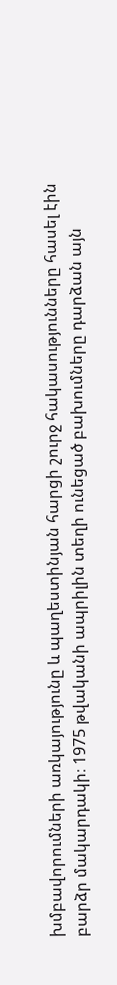խմբավորումների առկայությունը և պաղեստինյան հարցի շուրջ հակասությունները հասել էին բարձր մակարդակի։ 1975 թվականի ապրիլին տեղի ունեցած բախումները դարձան այն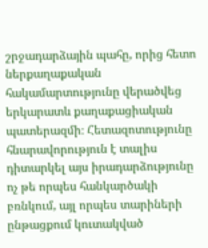շրջադարձային պահը, որից հետո ներքաղաքական հակամարտությունը վերածվեց երկարատև քաղաքացիական պատերազմի։ Հետազոտությունը հնարավորություն է տալիս դիտարկել այս իրադարձությունը ոչ թե որպես հանկարծակի բռնկում, այլ որպես տարիների ընթացքում կուտակված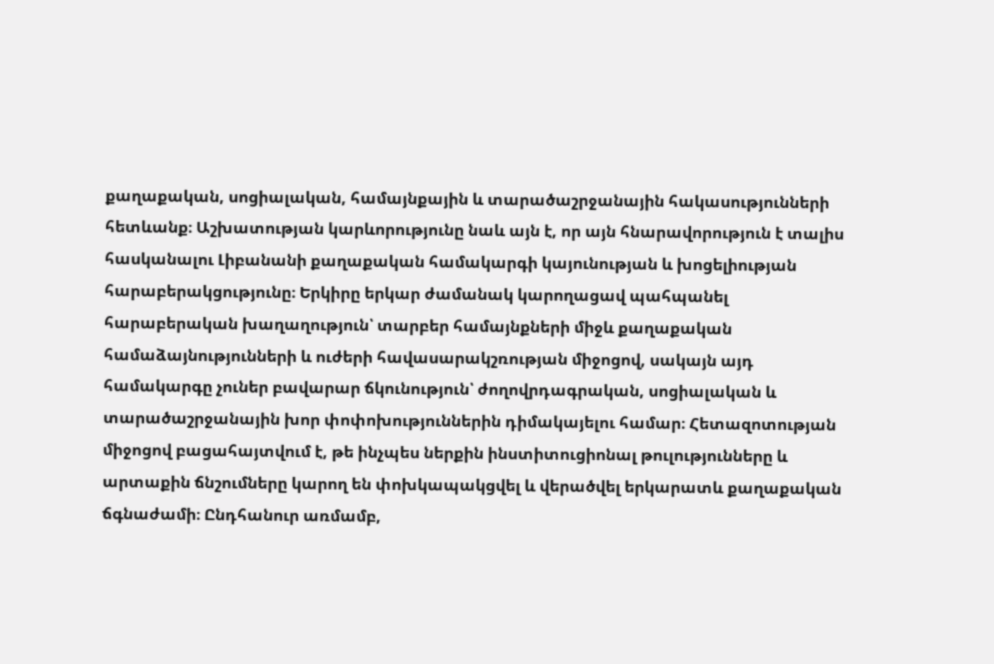քաղաքական, սոցիալական, համայնքային և տարածաշրջանային հակասությունների հետևանք։ Աշխատության կարևորությունը նաև այն է, որ այն հնարավորություն է տալիս հասկանալու Լիբանանի քաղաքական համակարգի կայունության և խոցելիության հարաբերակցությունը։ Երկիրը երկար ժամանակ կարողացավ պահպանել հարաբերական խաղաղություն՝ տարբեր համայնքների միջև քաղաքական համաձայնությունների և ուժերի հավասարակշռության միջոցով, սակայն այդ համակարգը չուներ բավարար ճկունություն՝ ժողովրդագրական, սոցիալական և տարածաշրջանային խոր փոփոխություններին դիմակայելու համար։ Հետազոտության միջոցով բացահայտվում է, թե ինչպես ներքին ինստիտուցիոնալ թուլությունները և արտաքին ճնշումները կարող են փոխկապակցվել և վերածվել երկարատև քաղաքական ճգնաժամի։ Ընդհանուր առմամբ,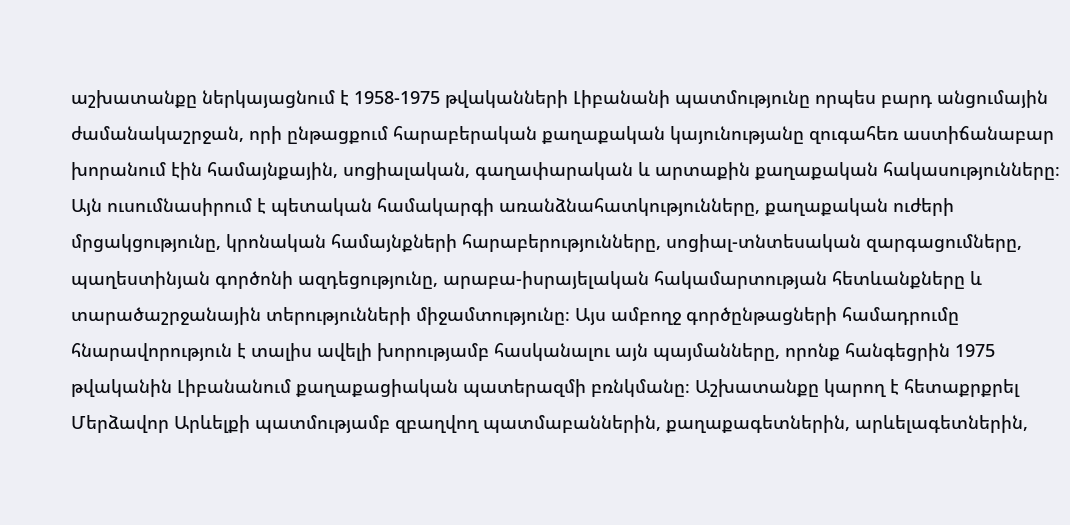աշխատանքը ներկայացնում է 1958-1975 թվականների Լիբանանի պատմությունը որպես բարդ անցումային ժամանակաշրջան, որի ընթացքում հարաբերական քաղաքական կայունությանը զուգահեռ աստիճանաբար խորանում էին համայնքային, սոցիալական, գաղափարական և արտաքին քաղաքական հակասությունները։ Այն ուսումնասիրում է պետական համակարգի առանձնահատկությունները, քաղաքական ուժերի մրցակցությունը, կրոնական համայնքների հարաբերությունները, սոցիալ-տնտեսական զարգացումները, պաղեստինյան գործոնի ազդեցությունը, արաբա-իսրայելական հակամարտության հետևանքները և տարածաշրջանային տերությունների միջամտությունը։ Այս ամբողջ գործընթացների համադրումը հնարավորություն է տալիս ավելի խորությամբ հասկանալու այն պայմանները, որոնք հանգեցրին 1975 թվականին Լիբանանում քաղաքացիական պատերազմի բռնկմանը։ Աշխատանքը կարող է հետաքրքրել Մերձավոր Արևելքի պատմությամբ զբաղվող պատմաբաններին, քաղաքագետներին, արևելագետներին,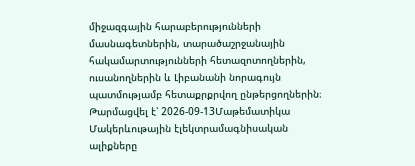միջազգային հարաբերությունների մասնագետներին, տարածաշրջանային հակամարտությունների հետազոտողներին, ուսանողներին և Լիբանանի նորագույն պատմությամբ հետաքրքրվող ընթերցողներին։
Թարմացվել է՝ 2026-09-13Մաթեմատիկա
Մակերևութային էլեկտրամագնիսական ալիքները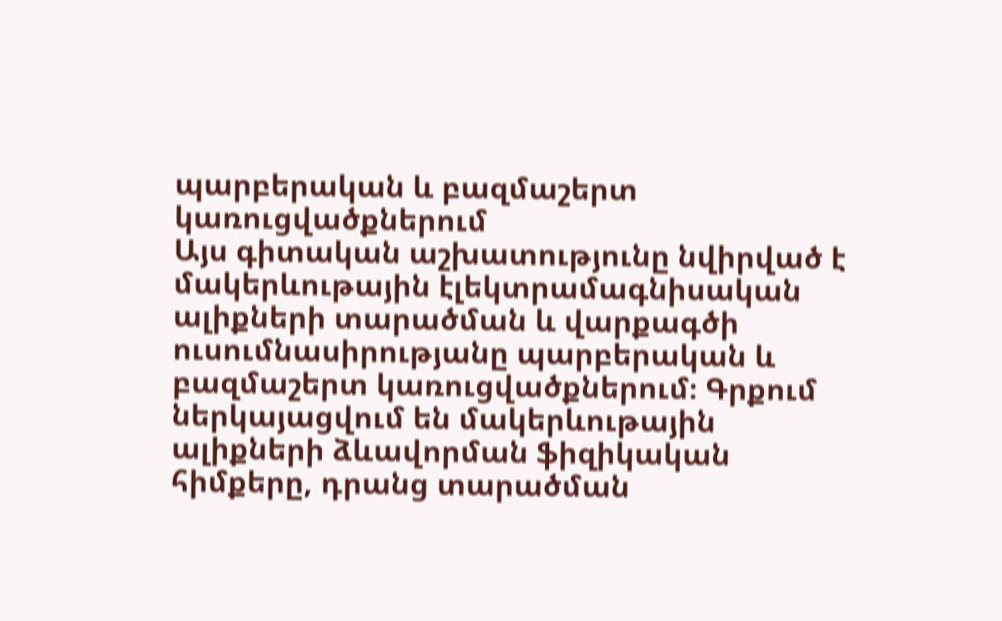պարբերական և բազմաշերտ կառուցվածքներում
Այս գիտական աշխատությունը նվիրված է մակերևութային էլեկտրամագնիսական ալիքների տարածման և վարքագծի ուսումնասիրությանը պարբերական և բազմաշերտ կառուցվածքներում։ Գրքում ներկայացվում են մակերևութային ալիքների ձևավորման ֆիզիկական հիմքերը, դրանց տարածման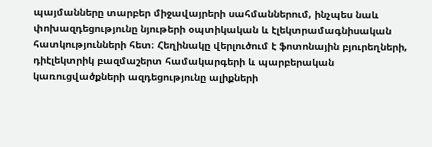պայմանները տարբեր միջավայրերի սահմաններում, ինչպես նաև փոխազդեցությունը նյութերի օպտիկական և էլեկտրամագնիսական հատկությունների հետ։ Հեղինակը վերլուծում է ֆոտոնային բյուրեղների, դիէլեկտրիկ բազմաշերտ համակարգերի և պարբերական կառուցվածքների ազդեցությունը ալիքների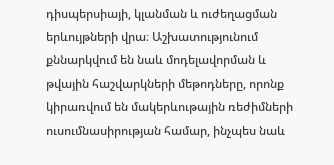դիսպերսիայի, կլանման և ուժեղացման երևույթների վրա։ Աշխատությունում քննարկվում են նաև մոդելավորման և թվային հաշվարկների մեթոդները, որոնք կիրառվում են մակերևութային ռեժիմների ուսումնասիրության համար, ինչպես նաև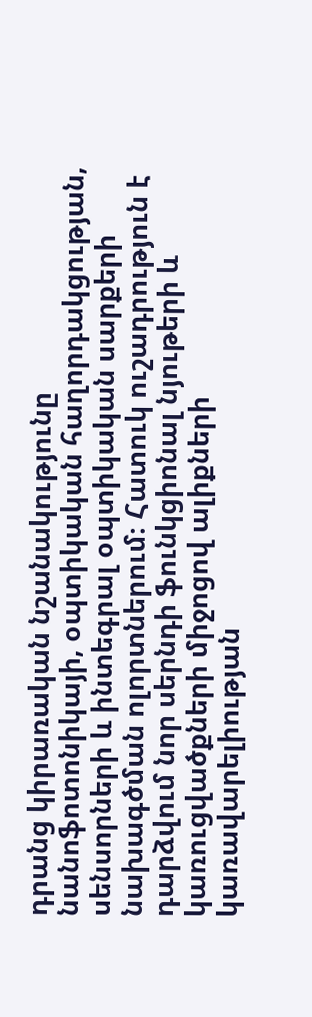դրանց կիրառական նշանակությունը նանոֆոտոնիկայի, օպտիկական հաղորդակցության, սենսորների և ինտեգրալ օպտիկական սարքերի նախագծման ոլորտներում։ Հատուկ ուշադրություն է դարձվում նոր սերնդի ֆունկցիոնալ նյութերի և կառուցվածքների միջոցով ալիքների կառավարելիության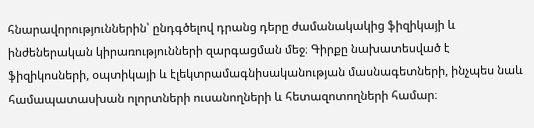հնարավորություններին՝ ընդգծելով դրանց դերը ժամանակակից ֆիզիկայի և ինժեներական կիրառությունների զարգացման մեջ։ Գիրքը նախատեսված է ֆիզիկոսների, օպտիկայի և էլեկտրամագնիսականության մասնագետների, ինչպես նաև համապատասխան ոլորտների ուսանողների և հետազոտողների համար։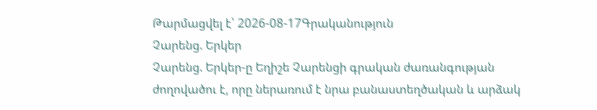Թարմացվել է՝ 2026-08-17Գրականություն
Չարենց. Երկեր
Չարենց. Երկեր-ը Եղիշե Չարենցի գրական ժառանգության ժողովածու է, որը ներառում է նրա բանաստեղծական և արձակ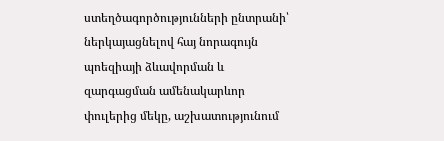ստեղծագործությունների ընտրանի՝ ներկայացնելով հայ նորագույն պոեզիայի ձևավորման և զարգացման ամենակարևոր փուլերից մեկը, աշխատությունում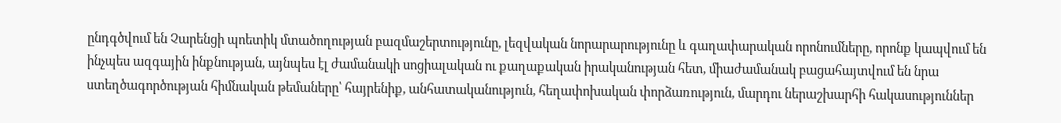ընդգծվում են Չարենցի պոետիկ մտածողության բազմաշերտությունը, լեզվական նորարարությունը և գաղափարական որոնումները, որոնք կապվում են ինչպես ազգային ինքնության, այնպես էլ ժամանակի սոցիալական ու քաղաքական իրականության հետ, միաժամանակ բացահայտվում են նրա ստեղծագործության հիմնական թեմաները՝ հայրենիք, անհատականություն, հեղափոխական փորձառություն, մարդու ներաշխարհի հակասություններ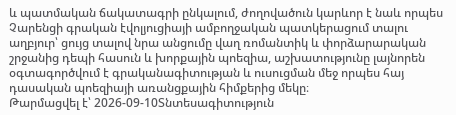և պատմական ճակատագրի ընկալում, ժողովածուն կարևոր է նաև որպես Չարենցի գրական էվոլյուցիայի ամբողջական պատկերացում տալու աղբյուր՝ ցույց տալով նրա անցումը վաղ ռոմանտիկ և փորձարարական շրջանից դեպի հասուն և խորքային պոեզիա, աշխատությունը լայնորեն օգտագործվում է գրականագիտության և ուսուցման մեջ որպես հայ դասական պոեզիայի առանցքային հիմքերից մեկը։
Թարմացվել է՝ 2026-09-10Տնտեսագիտություն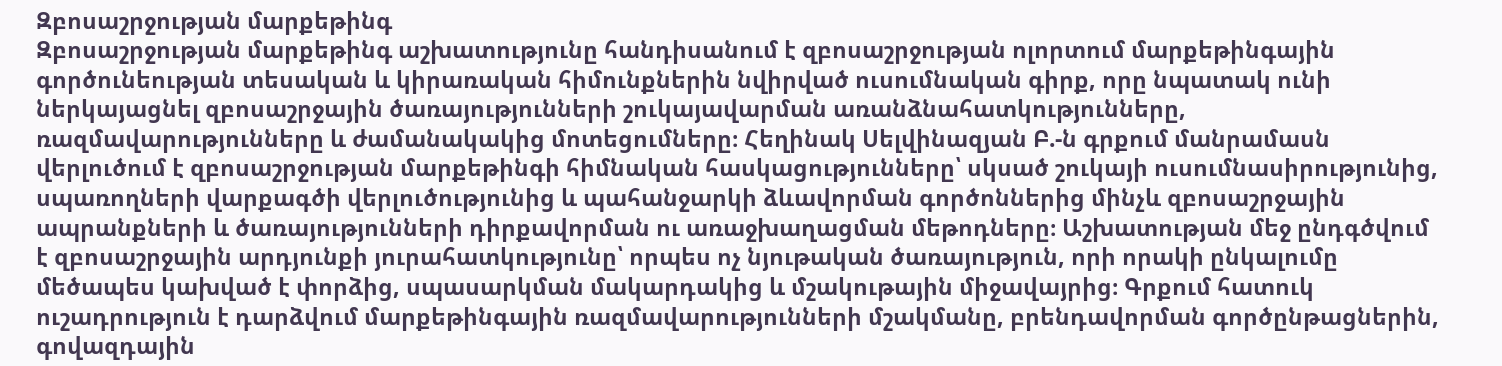Զբոսաշրջության մարքեթինգ
Զբոսաշրջության մարքեթինգ աշխատությունը հանդիսանում է զբոսաշրջության ոլորտում մարքեթինգային գործունեության տեսական և կիրառական հիմունքներին նվիրված ուսումնական գիրք, որը նպատակ ունի ներկայացնել զբոսաշրջային ծառայությունների շուկայավարման առանձնահատկությունները, ռազմավարությունները և ժամանակակից մոտեցումները։ Հեղինակ Սելվինազյան Բ.-ն գրքում մանրամասն վերլուծում է զբոսաշրջության մարքեթինգի հիմնական հասկացությունները՝ սկսած շուկայի ուսումնասիրությունից, սպառողների վարքագծի վերլուծությունից և պահանջարկի ձևավորման գործոններից մինչև զբոսաշրջային ապրանքների և ծառայությունների դիրքավորման ու առաջխաղացման մեթոդները։ Աշխատության մեջ ընդգծվում է զբոսաշրջային արդյունքի յուրահատկությունը՝ որպես ոչ նյութական ծառայություն, որի որակի ընկալումը մեծապես կախված է փորձից, սպասարկման մակարդակից և մշակութային միջավայրից։ Գրքում հատուկ ուշադրություն է դարձվում մարքեթինգային ռազմավարությունների մշակմանը, բրենդավորման գործընթացներին, գովազդային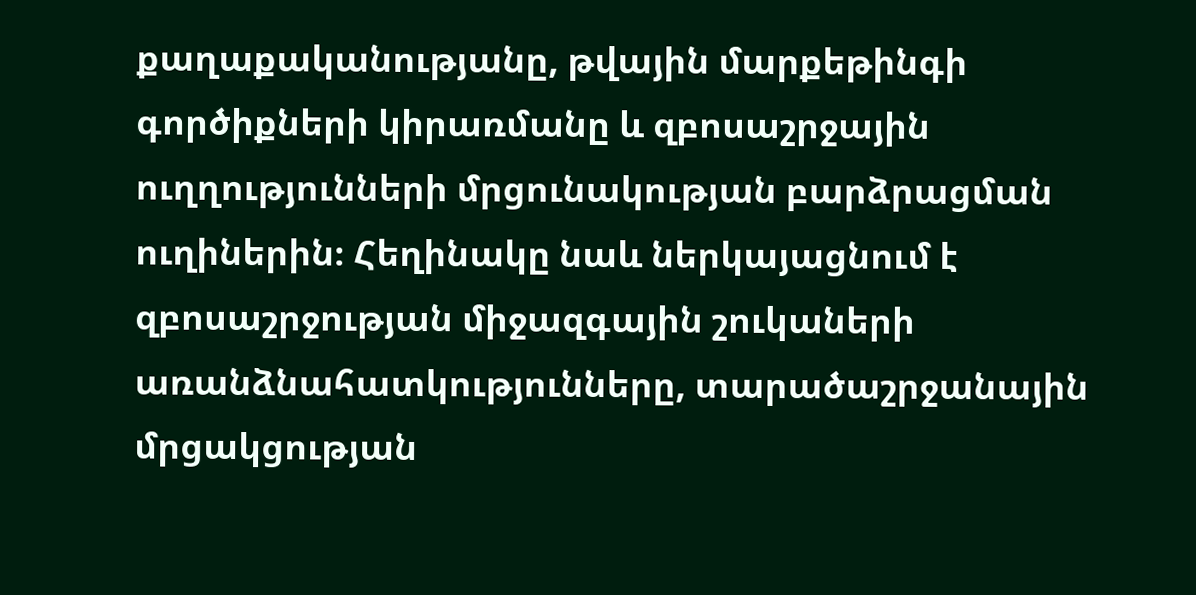քաղաքականությանը, թվային մարքեթինգի գործիքների կիրառմանը և զբոսաշրջային ուղղությունների մրցունակության բարձրացման ուղիներին։ Հեղինակը նաև ներկայացնում է զբոսաշրջության միջազգային շուկաների առանձնահատկությունները, տարածաշրջանային մրցակցության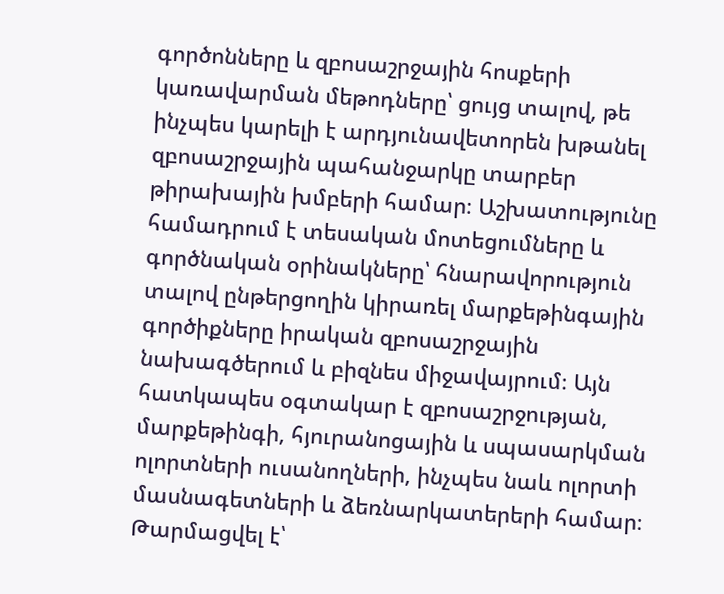գործոնները և զբոսաշրջային հոսքերի կառավարման մեթոդները՝ ցույց տալով, թե ինչպես կարելի է արդյունավետորեն խթանել զբոսաշրջային պահանջարկը տարբեր թիրախային խմբերի համար։ Աշխատությունը համադրում է տեսական մոտեցումները և գործնական օրինակները՝ հնարավորություն տալով ընթերցողին կիրառել մարքեթինգային գործիքները իրական զբոսաշրջային նախագծերում և բիզնես միջավայրում։ Այն հատկապես օգտակար է զբոսաշրջության, մարքեթինգի, հյուրանոցային և սպասարկման ոլորտների ուսանողների, ինչպես նաև ոլորտի մասնագետների և ձեռնարկատերերի համար։
Թարմացվել է՝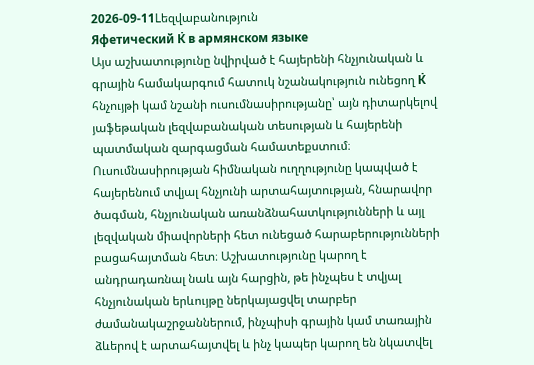2026-09-11Lեզվաբանություն
Яфетический К̇ в армянском языке
Այս աշխատությունը նվիրված է հայերենի հնչյունական և գրային համակարգում հատուկ նշանակություն ունեցող К̇ հնչույթի կամ նշանի ուսումնասիրությանը՝ այն դիտարկելով յաֆեթական լեզվաբանական տեսության և հայերենի պատմական զարգացման համատեքստում։ Ուսումնասիրության հիմնական ուղղությունը կապված է հայերենում տվյալ հնչյունի արտահայտության, հնարավոր ծագման, հնչյունական առանձնահատկությունների և այլ լեզվական միավորների հետ ունեցած հարաբերությունների բացահայտման հետ։ Աշխատությունը կարող է անդրադառնալ նաև այն հարցին, թե ինչպես է տվյալ հնչյունական երևույթը ներկայացվել տարբեր ժամանակաշրջաններում, ինչպիսի գրային կամ տառային ձևերով է արտահայտվել և ինչ կապեր կարող են նկատվել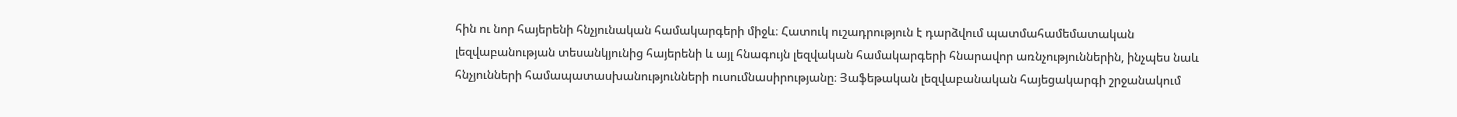հին ու նոր հայերենի հնչյունական համակարգերի միջև։ Հատուկ ուշադրություն է դարձվում պատմահամեմատական լեզվաբանության տեսանկյունից հայերենի և այլ հնագույն լեզվական համակարգերի հնարավոր առնչություններին, ինչպես նաև հնչյունների համապատասխանությունների ուսումնասիրությանը։ Յաֆեթական լեզվաբանական հայեցակարգի շրջանակում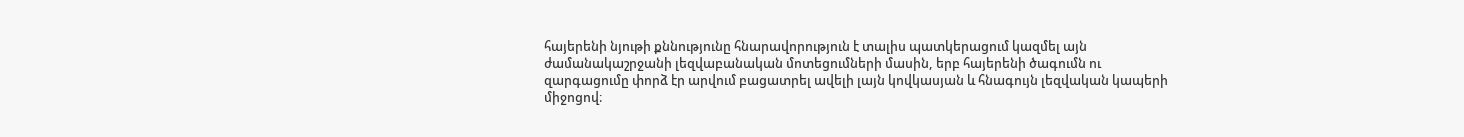հայերենի նյութի քննությունը հնարավորություն է տալիս պատկերացում կազմել այն ժամանակաշրջանի լեզվաբանական մոտեցումների մասին, երբ հայերենի ծագումն ու զարգացումը փորձ էր արվում բացատրել ավելի լայն կովկասյան և հնագույն լեզվական կապերի միջոցով։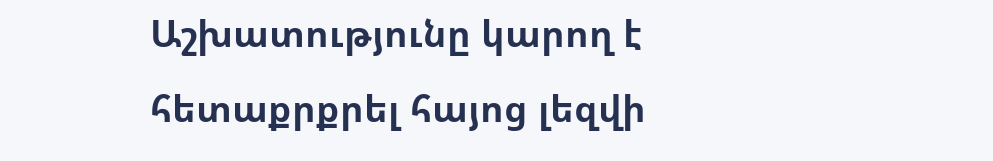Աշխատությունը կարող է հետաքրքրել հայոց լեզվի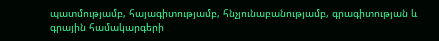պատմությամբ, հայագիտությամբ, հնչյունաբանությամբ, գրագիտության և գրային համակարգերի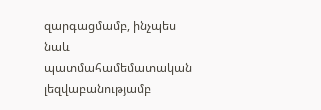զարգացմամբ, ինչպես նաև պատմահամեմատական լեզվաբանությամբ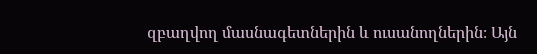զբաղվող մասնագետներին և ուսանողներին։ Այն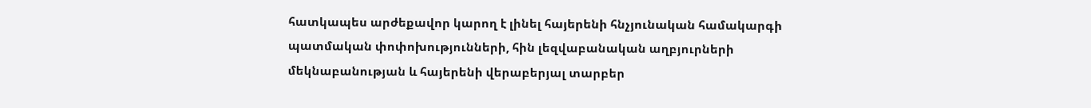հատկապես արժեքավոր կարող է լինել հայերենի հնչյունական համակարգի պատմական փոփոխությունների, հին լեզվաբանական աղբյուրների մեկնաբանության և հայերենի վերաբերյալ տարբեր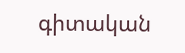գիտական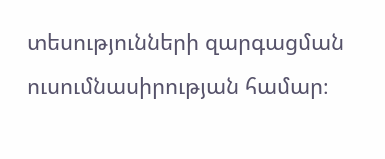տեսությունների զարգացման ուսումնասիրության համար։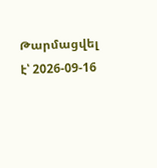Թարմացվել է՝ 2026-09-16